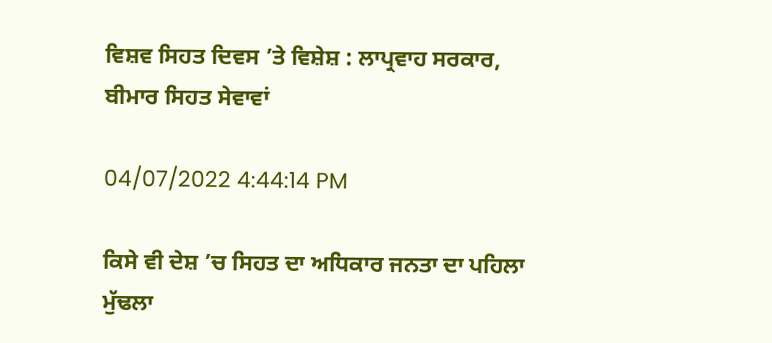ਵਿਸ਼ਵ ਸਿਹਤ ਦਿਵਸ ’ਤੇ ਵਿਸ਼ੇਸ਼ : ਲਾਪ੍ਰਵਾਹ ਸਰਕਾਰ, ਬੀਮਾਰ ਸਿਹਤ ਸੇਵਾਵਾਂ

04/07/2022 4:44:14 PM

ਕਿਸੇ ਵੀ ਦੇਸ਼ ’ਚ ਸਿਹਤ ਦਾ ਅਧਿਕਾਰ ਜਨਤਾ ਦਾ ਪਹਿਲਾ ਮੁੱਢਲਾ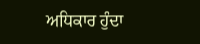ਅਧਿਕਾਰ ਹੁੰਦਾ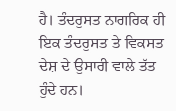ਹੈ। ਤੰਦਰੁਸਤ ਨਾਗਰਿਕ ਹੀ ਇਕ ਤੰਦਰੁਸਤ ਤੇ ਵਿਕਸਤ ਦੇਸ਼ ਦੇ ਉਸਾਰੀ ਵਾਲੇ ਤੱਤ ਹੁੰਦੇ ਹਨ।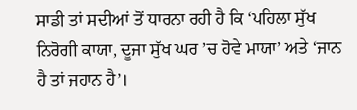ਸਾਡੀ ਤਾਂ ਸਦੀਆਂ ਤੋਂ ਧਾਰਨਾ ਰਹੀ ਹੈ ਕਿ ‘ਪਹਿਲਾ ਸੁੱਖ ਨਿਰੋਗੀ ਕਾਯਾ, ਦੂਜਾ ਸੁੱਖ ਘਰ ’ਚ ਹੋਵੇ ਮਾਯਾ’ ਅਤੇ ‘ਜਾਨ ਹੈ ਤਾਂ ਜਹਾਨ ਹੈ’।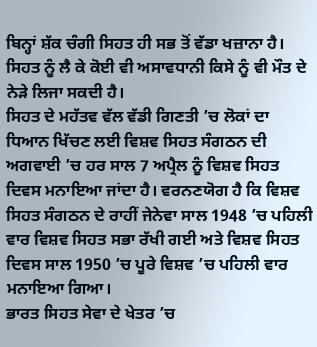ਬਿਨ੍ਹਾਂ ਸ਼ੱਕ ਚੰਗੀ ਸਿਹਤ ਹੀ ਸਭ ਤੋਂ ਵੱਡਾ ਖਜ਼ਾਨਾ ਹੈ। ਸਿਹਤ ਨੂੰ ਲੈ ਕੇ ਕੋਈ ਵੀ ਅਸਾਵਧਾਨੀ ਕਿਸੇ ਨੂੰ ਵੀ ਮੌਤ ਦੇ ਨੇੜੇ ਲਿਜਾ ਸਕਦੀ ਹੈ।
ਸਿਹਤ ਦੇ ਮਹੱਤਵ ਵੱਲ ਵੱਡੀ ਗਿਣਤੀ ’ਚ ਲੋਕਾਂ ਦਾ ਧਿਆਨ ਖਿੱਚਣ ਲਈ ਵਿਸ਼ਵ ਸਿਹਤ ਸੰਗਠਨ ਦੀ ਅਗਵਾਈ ’ਚ ਹਰ ਸਾਲ 7 ਅਪ੍ਰੈਲ ਨੂੰ ਵਿਸ਼ਵ ਸਿਹਤ ਦਿਵਸ ਮਨਾਇਆ ਜਾਂਦਾ ਹੈ। ਵਰਨਣਯੋਗ ਹੈ ਕਿ ਵਿਸ਼ਵ ਸਿਹਤ ਸੰਗਠਨ ਦੇ ਰਾਹੀਂ ਜੇਨੇਵਾ ਸਾਲ 1948 ’ਚ ਪਹਿਲੀ ਵਾਰ ਵਿਸ਼ਵ ਸਿਹਤ ਸਭਾ ਰੱਖੀ ਗਈ ਅਤੇ ਵਿਸ਼ਵ ਸਿਹਤ ਦਿਵਸ ਸਾਲ 1950 ’ਚ ਪੂਰੇ ਵਿਸ਼ਵ ’ਚ ਪਹਿਲੀ ਵਾਰ ਮਨਾਇਆ ਗਿਆ।
ਭਾਰਤ ਸਿਹਤ ਸੇਵਾ ਦੇ ਖੇਤਰ ’ਚ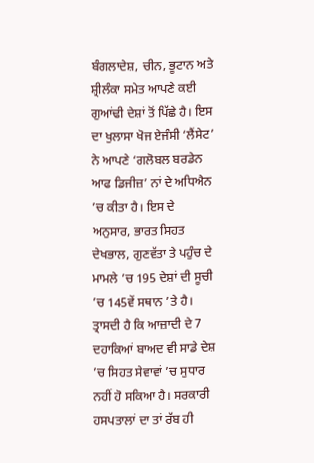ਬੰਗਲਾਦੇਸ਼, ਚੀਨ, ਭੂਟਾਨ ਅਤੇ ਸ਼੍ਰੀਲੰਕਾ ਸਮੇਤ ਆਪਣੇ ਕਈ ਗੁਆਂਢੀ ਦੇਸ਼ਾਂ ਤੋਂ ਪਿੱਛੇ ਹੈ। ਇਸ ਦਾ ਖੁਲਾਸਾ ਖੋਜ ਏਜੰਸੀ ‘ਲੈਂਸੇਟ’ ਨੇ ਆਪਣੇ ‘ਗਲੋਬਲ ਬਰਡੇਨ ਆਫ ਡਿਜੀਜ਼’ ਨਾਂ ਦੇ ਅਧਿਐਨ ’ਚ ਕੀਤਾ ਹੈ। ਇਸ ਦੇ ਅਨੁਸਾਰ, ਭਾਰਤ ਸਿਹਤ ਦੇਖਭਾਲ, ਗੁਣਵੱਤਾ ਤੇ ਪਹੁੰਚ ਦੇ ਮਾਮਲੇ ’ਚ 195 ਦੇਸ਼ਾਂ ਦੀ ਸੂਚੀ ’ਚ 145ਵੇਂ ਸਥਾਨ ’ਤੇ ਹੈ। ਤ੍ਰਾਸਦੀ ਹੈ ਕਿ ਆਜ਼ਾਦੀ ਦੇ 7 ਦਹਾਕਿਆਂ ਬਾਅਦ ਵੀ ਸਾਡੇ ਦੇਸ਼ ’ਚ ਸਿਹਤ ਸੇਵਾਵਾਂ ’ਚ ਸੁਧਾਰ ਨਹੀਂ ਹੋ ਸਕਿਆ ਹੈ। ਸਰਕਾਰੀ ਹਸਪਤਾਲਾਂ ਦਾ ਤਾਂ ਰੱਬ ਹੀ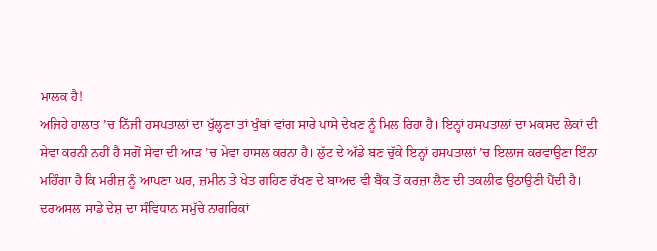ਮਾਲਕ ਹੈ!
ਅਜਿਹੇ ਹਾਲਾਤ ’ਚ ਨਿੱਜੀ ਹਸਪਤਾਲਾਂ ਦਾ ਖੁੱਲ੍ਹਣਾ ਤਾਂ ਖੁੰਬਾਂ ਵਾਂਗ ਸਾਰੇ ਪਾਸੇ ਦੇਖਣ ਨੂੰ ਮਿਲ ਰਿਹਾ ਹੈ। ਇਨ੍ਹਾਂ ਹਸਪਤਾਲਾਂ ਦਾ ਮਕਸਦ ਲੋਕਾਂ ਦੀ ਸੇਵਾ ਕਰਨੀ ਨਹੀਂ ਹੈ ਸਗੋਂ ਸੇਵਾ ਦੀ ਆੜ ’ਚ ਮੇਵਾ ਹਾਸਲ ਕਰਨਾ ਹੈ। ਲੁੱਟ ਦੇ ਅੱਡੇ ਬਣ ਚੁੱਕੇ ਇਨ੍ਹਾਂ ਹਸਪਤਾਲਾਂ ’ਚ ਇਲਾਜ ਕਰਵਾਉਣਾ ਇੰਨਾ ਮਹਿੰਗਾ ਹੈ ਕਿ ਮਰੀਜ਼ ਨੂੰ ਆਪਣਾ ਘਰ, ਜ਼ਮੀਨ ਤੇ ਖੇਤ ਗਹਿਣ ਰੱਖਣ ਦੇ ਬਾਅਦ ਵੀ ਬੈਂਕ ਤੋਂ ਕਰਜ਼ਾ ਲੈਣ ਦੀ ਤਕਲੀਫ ਉਠਾਉਣੀ ਪੈਂਦੀ ਹੈ।
ਦਰਅਸਲ ਸਾਡੇ ਦੇਸ਼ ਦਾ ਸੰਵਿਧਾਨ ਸਮੁੱਚੇ ਨਾਗਰਿਕਾਂ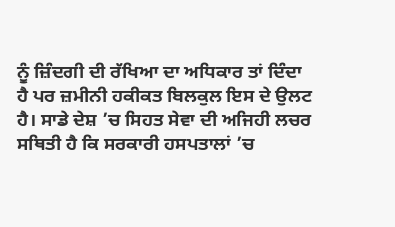ਨੂੰ ਜ਼ਿੰਦਗੀ ਦੀ ਰੱਖਿਆ ਦਾ ਅਧਿਕਾਰ ਤਾਂ ਦਿੰਦਾ ਹੈ ਪਰ ਜ਼ਮੀਨੀ ਹਕੀਕਤ ਬਿਲਕੁਲ ਇਸ ਦੇ ਉਲਟ ਹੈ। ਸਾਡੇ ਦੇਸ਼ ’ਚ ਸਿਹਤ ਸੇਵਾ ਦੀ ਅਜਿਹੀ ਲਚਰ ਸਥਿਤੀ ਹੈ ਕਿ ਸਰਕਾਰੀ ਹਸਪਤਾਲਾਂ ’ਚ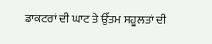ਡਾਕਟਰਾਂ ਦੀ ਘਾਟ ਤੇ ਉੱਤਮ ਸਹੂਲਤਾਂ ਦੀ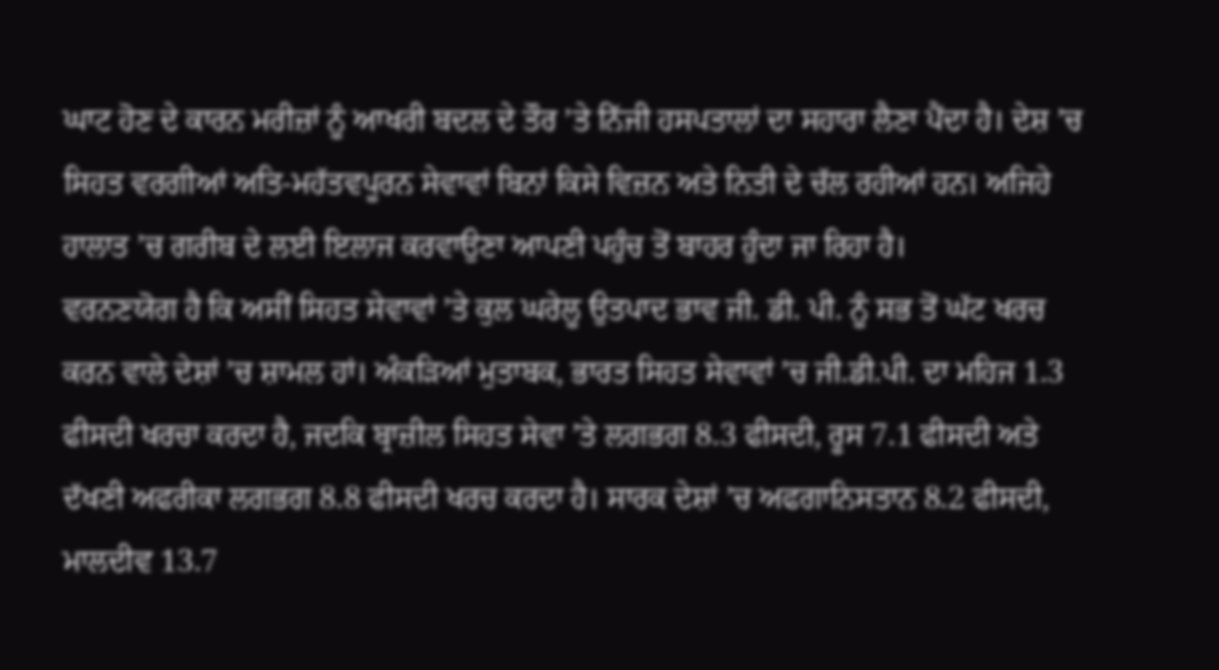ਘਾਟ ਹੋਣ ਦੇ ਕਾਰਨ ਮਰੀਜ਼ਾਂ ਨੂੰ ਆਖਰੀ ਬਦਲ ਦੇ ਤੌਰ ’ਤੇ ਨਿੱਜੀ ਹਸਪਤਾਲਾਂ ਦਾ ਸਹਾਰਾ ਲੈਣਾ ਪੈਂਦਾ ਹੈ। ਦੇਸ਼ ’ਚ ਸਿਹਤ ਵਰਗੀਆਂ ਅਤਿ-ਮਹੱਤਵਪੂਰਨ ਸੇਵਾਵਾਂ ਬਿਨਾਂ ਕਿਸੇ ਵਿਜ਼ਨ ਅਤੇ ਨਿਤੀ ਦੇ ਚੱਲ ਰਹੀਆਂ ਹਨ। ਅਜਿਹੇ ਹਾਲਾਤ ’ਚ ਗਰੀਬ ਦੇ ਲਈ ਇਲਾਜ ਕਰਵਾਉਣਾ ਆਪਣੀ ਪਹੁੰਚ ਤੋਂ ਬਾਹਰ ਹੁੰਦਾ ਜਾ ਰਿਹਾ ਹੈ।
ਵਰਨਣਯੋਗ ਹੈ ਕਿ ਅਸੀਂ ਸਿਹਤ ਸੇਵਾਵਾਂ ’ਤੇ ਕੁਲ ਘਰੇਲੂ ਉਤਪਾਦ ਭਾਵ ਜੀ. ਡੀ. ਪੀ. ਨੂੰ ਸਭ ਤੋਂ ਘੱਟ ਖਰਚ ਕਰਨ ਵਾਲੇ ਦੇਸ਼ਾਂ ’ਚ ਸ਼ਾਮਲ ਹਾਂ। ਅੰਕੜਿਆਂ ਮੁਤਾਬਕ, ਭਾਰਤ ਸਿਹਤ ਸੇਵਾਵਾਂ ’ਚ ਜੀ.ਡੀ.ਪੀ. ਦਾ ਮਹਿਜ 1.3 ਫੀਸਦੀ ਖਰਚਾ ਕਰਦਾ ਹੈ, ਜਦਕਿ ਬ੍ਰਾਜ਼ੀਲ ਸਿਹਤ ਸੇਵਾ ’ਤੇ ਲਗਭਗ 8.3 ਫੀਸਦੀ, ਰੂਸ 7.1 ਫੀਸਦੀ ਅਤੇ ਦੱਖਣੀ ਅਫਰੀਕਾ ਲਗਭਗ 8.8 ਫੀਸਦੀ ਖਰਚ ਕਰਦਾ ਹੈ। ਸਾਰਕ ਦੇਸ਼ਾਂ ’ਚ ਅਫਗਾਨਿਸਤਾਨ 8.2 ਫੀਸਦੀ, ਮਾਲਦੀਵ 13.7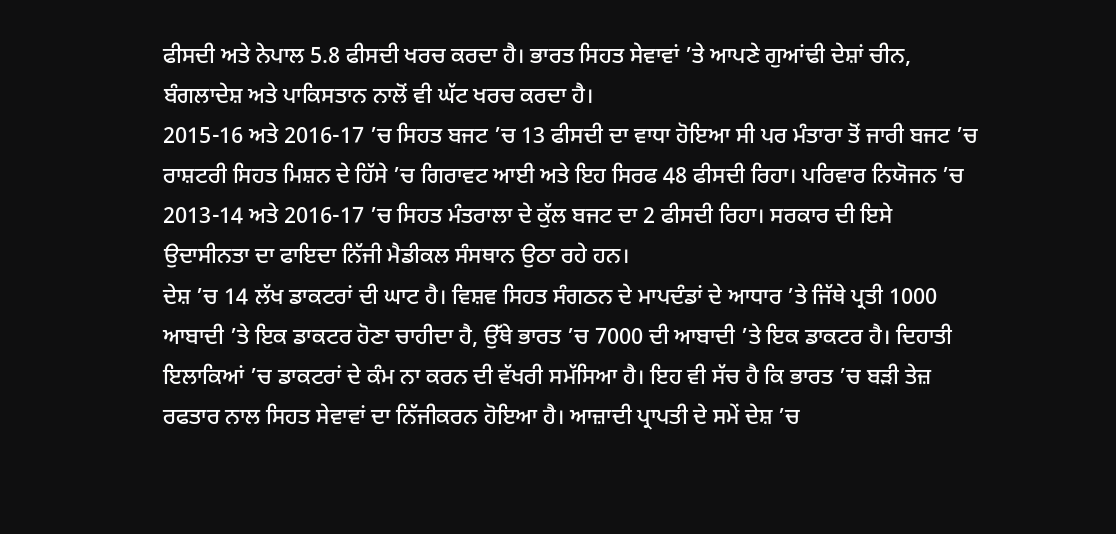ਫੀਸਦੀ ਅਤੇ ਨੇਪਾਲ 5.8 ਫੀਸਦੀ ਖਰਚ ਕਰਦਾ ਹੈ। ਭਾਰਤ ਸਿਹਤ ਸੇਵਾਵਾਂ ’ਤੇ ਆਪਣੇ ਗੁਆਂਢੀ ਦੇਸ਼ਾਂ ਚੀਨ, ਬੰਗਲਾਦੇਸ਼ ਅਤੇ ਪਾਕਿਸਤਾਨ ਨਾਲੋਂ ਵੀ ਘੱਟ ਖਰਚ ਕਰਦਾ ਹੈ।
2015-16 ਅਤੇ 2016-17 ’ਚ ਸਿਹਤ ਬਜਟ ’ਚ 13 ਫੀਸਦੀ ਦਾ ਵਾਧਾ ਹੋਇਆ ਸੀ ਪਰ ਮੰਤਾਰਾ ਤੋਂ ਜਾਰੀ ਬਜਟ ’ਚ ਰਾਸ਼ਟਰੀ ਸਿਹਤ ਮਿਸ਼ਨ ਦੇ ਹਿੱਸੇ ’ਚ ਗਿਰਾਵਟ ਆਈ ਅਤੇ ਇਹ ਸਿਰਫ 48 ਫੀਸਦੀ ਰਿਹਾ। ਪਰਿਵਾਰ ਨਿਯੋਜਨ ’ਚ 2013-14 ਅਤੇ 2016-17 ’ਚ ਸਿਹਤ ਮੰਤਰਾਲਾ ਦੇ ਕੁੱਲ ਬਜਟ ਦਾ 2 ਫੀਸਦੀ ਰਿਹਾ। ਸਰਕਾਰ ਦੀ ਇਸੇ ਉਦਾਸੀਨਤਾ ਦਾ ਫਾਇਦਾ ਨਿੱਜੀ ਮੈਡੀਕਲ ਸੰਸਥਾਨ ਉਠਾ ਰਹੇ ਹਨ।
ਦੇਸ਼ ’ਚ 14 ਲੱਖ ਡਾਕਟਰਾਂ ਦੀ ਘਾਟ ਹੈ। ਵਿਸ਼ਵ ਸਿਹਤ ਸੰਗਠਨ ਦੇ ਮਾਪਦੰਡਾਂ ਦੇ ਆਧਾਰ ’ਤੇ ਜਿੱਥੇ ਪ੍ਰਤੀ 1000 ਆਬਾਦੀ ’ਤੇ ਇਕ ਡਾਕਟਰ ਹੋਣਾ ਚਾਹੀਦਾ ਹੈ, ਉੱਥੇ ਭਾਰਤ ’ਚ 7000 ਦੀ ਆਬਾਦੀ ’ਤੇ ਇਕ ਡਾਕਟਰ ਹੈ। ਦਿਹਾਤੀ ਇਲਾਕਿਆਂ ’ਚ ਡਾਕਟਰਾਂ ਦੇ ਕੰਮ ਨਾ ਕਰਨ ਦੀ ਵੱਖਰੀ ਸਮੱਸਿਆ ਹੈ। ਇਹ ਵੀ ਸੱਚ ਹੈ ਕਿ ਭਾਰਤ ’ਚ ਬੜੀ ਤੇਜ਼ ਰਫਤਾਰ ਨਾਲ ਸਿਹਤ ਸੇਵਾਵਾਂ ਦਾ ਨਿੱਜੀਕਰਨ ਹੋਇਆ ਹੈ। ਆਜ਼ਾਦੀ ਪ੍ਰਾਪਤੀ ਦੇ ਸਮੇਂ ਦੇਸ਼ ’ਚ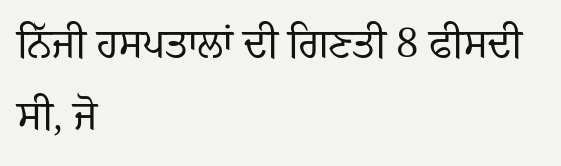ਨਿੱਜੀ ਹਸਪਤਾਲਾਂ ਦੀ ਗਿਣਤੀ 8 ਫੀਸਦੀ ਸੀ, ਜੋ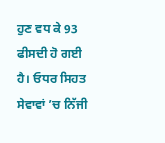ਹੁਣ ਵਧ ਕੇ 93 ਫੀਸਦੀ ਹੋ ਗਈ ਹੈ। ਓਧਰ ਸਿਹਤ ਸੇਵਾਵਾਂ ’ਚ ਨਿੱਜੀ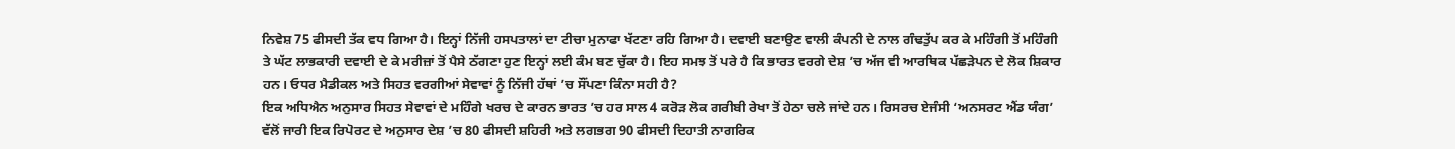ਨਿਵੇਸ਼ 75 ਫੀਸਦੀ ਤੱਕ ਵਧ ਗਿਆ ਹੈ। ਇਨ੍ਹਾਂ ਨਿੱਜੀ ਹਸਪਤਾਲਾਂ ਦਾ ਟੀਚਾ ਮੁਨਾਫਾ ਖੱਟਣਾ ਰਹਿ ਗਿਆ ਹੈ। ਦਵਾਈ ਬਣਾਉਣ ਵਾਲੀ ਕੰਪਨੀ ਦੇ ਨਾਲ ਗੰਢਤੁੱਪ ਕਰ ਕੇ ਮਹਿੰਗੀ ਤੋਂ ਮਹਿੰਗੀ ਤੇ ਘੱਟ ਲਾਭਕਾਰੀ ਦਵਾਈ ਦੇ ਕੇ ਮਰੀਜ਼ਾਂ ਤੋਂ ਪੈਸੇ ਠੱਗਣਾ ਹੁਣ ਇਨ੍ਹਾਂ ਲਈ ਕੰਮ ਬਣ ਚੁੱਕਾ ਹੈ। ਇਹ ਸਮਝ ਤੋਂ ਪਰੇ ਹੈ ਕਿ ਭਾਰਤ ਵਰਗੇ ਦੇਸ਼ ’ਚ ਅੱਜ ਵੀ ਆਰਥਿਕ ਪੱਛੜੇਪਨ ਦੇ ਲੋਕ ਸ਼ਿਕਾਰ ਹਨ। ਓਧਰ ਮੈਡੀਕਲ ਅਤੇ ਸਿਹਤ ਵਰਗੀਆਂ ਸੇਵਾਵਾਂ ਨੂੰ ਨਿੱਜੀ ਹੱਥਾਂ ’ਚ ਸੌਂਪਣਾ ਕਿੰਨਾ ਸਹੀ ਹੈ?
ਇਕ ਅਧਿਐਨ ਅਨੁਸਾਰ ਸਿਹਤ ਸੇਵਾਵਾਂ ਦੇ ਮਹਿੰਗੇ ਖਰਚ ਦੇ ਕਾਰਨ ਭਾਰਤ ’ਚ ਹਰ ਸਾਲ 4 ਕਰੋੜ ਲੋਕ ਗਰੀਬੀ ਰੇਖਾ ਤੋਂ ਹੇਠਾ ਚਲੇ ਜਾਂਦੇ ਹਨ। ਰਿਸਰਚ ਏਜੰਸੀ ‘ਅਨਸਰਟ ਐਂਡ ਯੰਗ’ ਵੱਲੋਂ ਜਾਰੀ ਇਕ ਰਿਪੋਰਟ ਦੇ ਅਨੁਸਾਰ ਦੇਸ਼ ’ਚ 80 ਫੀਸਦੀ ਸ਼ਹਿਰੀ ਅਤੇ ਲਗਭਗ 90 ਫੀਸਦੀ ਦਿਹਾਤੀ ਨਾਗਰਿਕ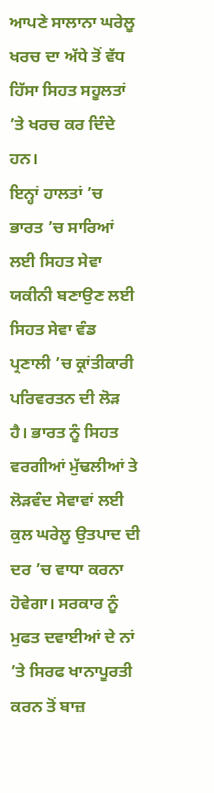ਆਪਣੇ ਸਾਲਾਨਾ ਘਰੇਲੂ ਖਰਚ ਦਾ ਅੱਧੇ ਤੋਂ ਵੱਧ ਹਿੱਸਾ ਸਿਹਤ ਸਹੂਲਤਾਂ ’ਤੇ ਖਰਚ ਕਰ ਦਿੰਦੇ ਹਨ।
ਇਨ੍ਹਾਂ ਹਾਲਤਾਂ ’ਚ ਭਾਰਤ ’ਚ ਸਾਰਿਆਂ ਲਈ ਸਿਹਤ ਸੇਵਾ ਯਕੀਨੀ ਬਣਾਉਣ ਲਈ ਸਿਹਤ ਸੇਵਾ ਵੰਡ ਪ੍ਰਣਾਲੀ ’ਚ ਕ੍ਰਾਂਤੀਕਾਰੀ ਪਰਿਵਰਤਨ ਦੀ ਲੋੜ ਹੈ। ਭਾਰਤ ਨੂੰ ਸਿਹਤ ਵਰਗੀਆਂ ਮੁੱਢਲੀਆਂ ਤੇ ਲੋੜਵੰਦ ਸੇਵਾਵਾਂ ਲਈ ਕੁਲ ਘਰੇਲੂ ਉਤਪਾਦ ਦੀ ਦਰ ’ਚ ਵਾਧਾ ਕਰਨਾ ਹੋਵੇਗਾ। ਸਰਕਾਰ ਨੂੰ ਮੁਫਤ ਦਵਾਈਆਂ ਦੇ ਨਾਂ ’ਤੇ ਸਿਰਫ ਖਾਨਾਪੂਰਤੀ ਕਰਨ ਤੋਂ ਬਾਜ਼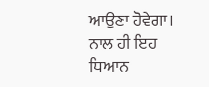ਆਉਣਾ ਹੋਵੇਗਾ। ਨਾਲ ਹੀ ਇਹ ਧਿਆਨ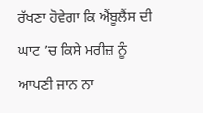ਰੱਖਣਾ ਹੋਵੇਗਾ ਕਿ ਐਂਬੂਲੈਂਸ ਦੀ ਘਾਟ ’ਚ ਕਿਸੇ ਮਰੀਜ਼ ਨੂੰ ਆਪਣੀ ਜਾਨ ਨਾ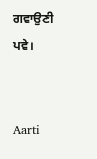ਗਵਾਉਣੀ ਪਵੇ।


Aarti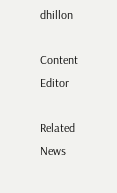dhillon

Content Editor

Related News